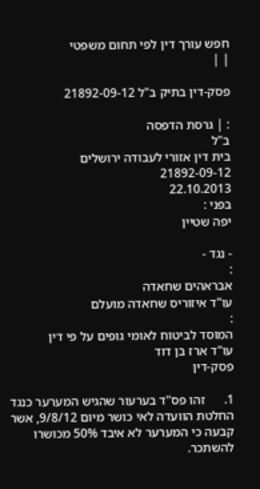חפש עורך דין לפי תחום משפטי
| |

פסק-דין בתיק ב"ל 21892-09-12

: | גרסת הדפסה
ב"ל
בית דין אזורי לעבודה ירושלים
21892-09-12
22.10.2013
בפני :
יפה שטיין

- נגד -
:
אבראהים שחאדה
עו"ד איזוריס שחאדה מועלם
:
המוסד לביטוח לאומי גופים על פי דין
עו"ד ארז בן דוד
פסק-דין

1.      זהו פס"ד בערעור שהגיש המערער כנגד החלטת הוועדה לאי כושר מיום 9/8/12, אשר קבעה כי המערער לא איבד 50% מכושרו להשתכר.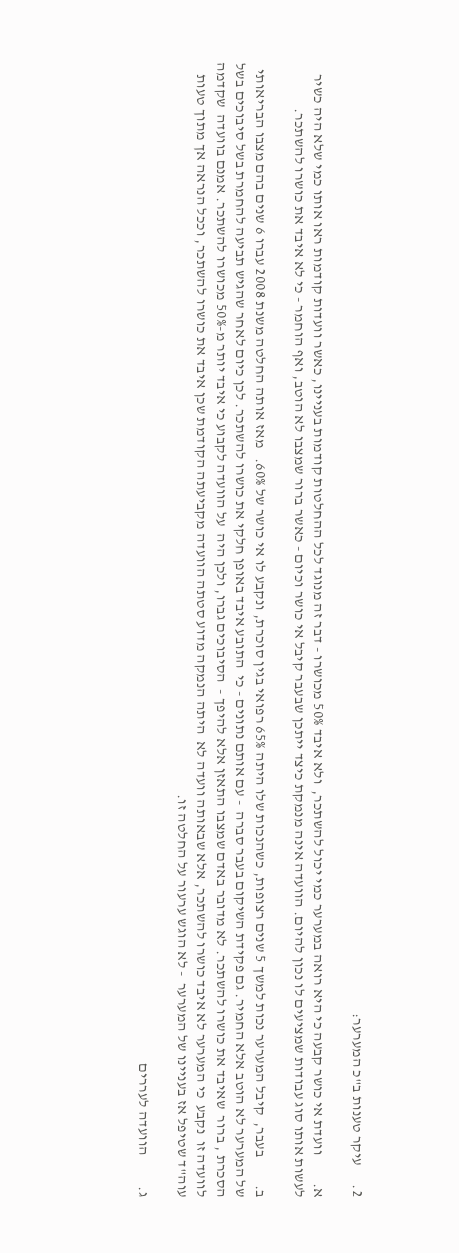2.      עיקר טענות ב"כ המערער:

א.         וועדת אי כושר קבעה כי היא רואה במערער כמי יכול להשתכר,  ולא איבד 50% מכושרו - דבר זה מנוגד לכל ההחלטות קודמות בעניינו, כאשר וועדות קודמות ראו אותו כמי שלא היה כשיר לעשות אותו סוג עבודות שמציעים לו נכון להיום. הוועדה אינה מנמקת כיצד ייתכן שבעבר קיבל אי כושר וכיום - כאשר ברור שמצבו לא הוטב, ואף הוחמר - כי לא איבד את כושרו להשתכר.

ב.         בעבר,  קיבל המערער נכות למשך 5 שנים רצופות, כשהנכות שלו היתה 65% רפואי בגין סוכרת, ונקבע לו אי כושר של 60%.   מאז אותה החלטה משנת 2008 עברו 6 שנים בהם מצבו הבריאותי של המערער לא הוטב אלא החמיר. גם פקידת השיקום בעבר סברה  - עם אותם נתונים - כי  התובע איבד באופן חלקי את כושרו להשתכר. לכן כיום לאחר שהגיש תביעה להחמרת בשל סיבוכים בשל הסכרת , ברור  שאיבד את כושרו להשתכר. לא מדובר באדם שמצבו התאזן אלא להיפך -  הסיבוכים גברו, ולכן היה  על הוועדה לקבוע כי איבד יותר מ-50% מכושרו להשתכר. אמנם בוועדה  שקדמה לוועדה זו  נקבע  כי המערער לא איבד כושרו להשתכר, אלא שבאותה וועדה לא  היתה הנמקה מדוע סטתה הוועדה מקביעתה הקודמת שכן איבד את כושרו להשתכר, וככל הנראה אך מתוך טעות עוה"ד שטיפל אז בעניינו של המערער  - לא הוגש ערעור על החלטה זו.

ג.          הוועדה לעררים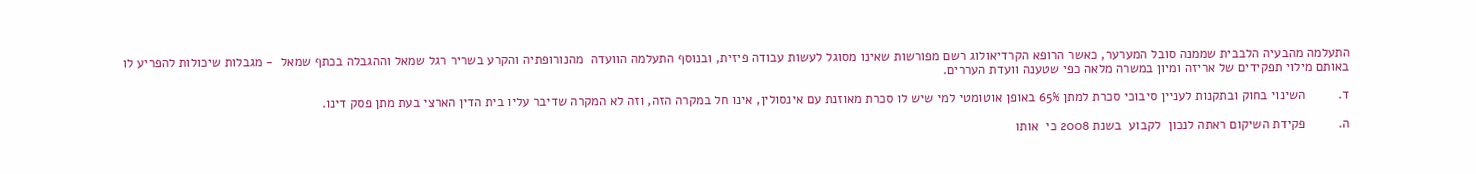התעלמה מהבעיה הלבבית שממנה סובל המערער, כאשר הרופא הקרדיאולוג רשם מפורשות שאינו מסוגל לעשות עבודה פיזית, ובנוסף התעלמה הוועדה  מהנורופתיה והקרע בשריר רגל שמאל וההגבלה בכתף שמאל  - מגבלות שיכולות להפריע לו באותם מילוי תפקידים של אריזה ומיון במשרה מלאה כפי שטענה וועדת העררים.

ד.         השינוי בחוק ובתקנות לעניין סיבוכי סכרת למתן 65% באופן אוטומטי למי שיש לו סכרת מאוזנת עם אינסולין, אינו חל במקרה הזה, וזה לא המקרה שדיבר עליו בית הדין הארצי בעת מתן פסק דינו.

ה.         פקידת השיקום ראתה לנכון  לקבוע  בשנת 2008 כי  אותו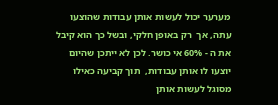מערער יכול לעשות אותן עבודות שהוצעו עתה, אך  רק באופן חלקי, ובשל כך הוא קיבל את ה - 60% אי כושר. לכן לא ייתכן שהיום יוצעו לו אותן עבודות,  תוך קביעה כאילו מסוגל לעשות אותן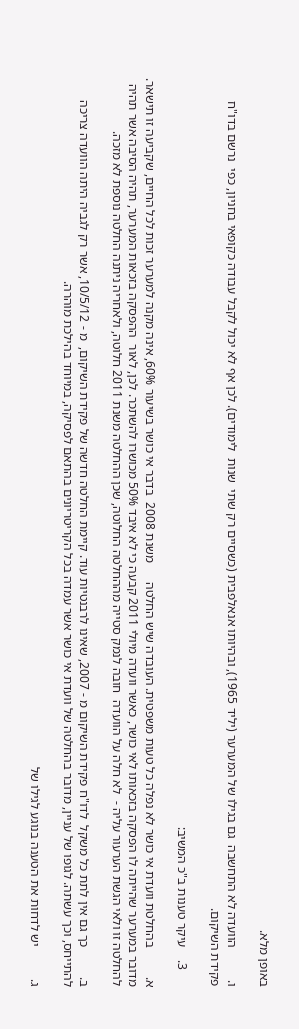באופן מלא.

ו.          הוועדה לא התחשבה  גם בגילו של המערער (יליד 1965), ובהיותו אנאלפבית (כשסיים רק שתי  שנות  לימודים). לכן אף לא יכול לקבל עבודה כקופאי בחניון, כפי  נרשם בדו"ח פקידת השיקום.

     3.    עיקר טענות ב"כ המשיב:

א.         בהחלטת וועדת אי כושר לא נפלה כל טעות משפטית. העובדה שיש החלטה      משנת 2008  בדבר אי כושר בשיעור 60%, אינה מקנה למערער זכות לכל החיים, שקביעה זו תישאר. מדובר במערער שהייתה לו הפסקה בזכאותו לאי כושר, כאשר וועדה מיולי 2011 קבעה כי לא איבד 50% מכושרו להשתכר. לכן, לאור  ההפסקה בזכאות המערער, תהיה הסיבה אשר תהיה להחלטה זו ולאי הגשת הערעור עליה -  לא חלה על הוועדה  חובה לנמק סטייה מההחלטה החלוטה, שכן ההחלטה משנת 2011 חלוטה, ולאחריה ניתנה החלטה נוספת לא מזכה.

ב.         כך גם אין לתת כל משקל  לדו"ח פקידת השיקום מ - 2007, שאינו לרבנטיות עוד. קיימת החלטה חדשה של פקידת השיקום,  מ - 10/5/12, אשר רק לגביה היתה הוועדה צריכה להתייחס, וכך עשתה. לגופו של עניין, מדובר בהחלטה של וועדת אי כושר אשר עמדה בכל הקריטריונים בהתאם לפסיקה, במיוחד בהילכת מוהרה.

ג.          יש לדחות את הטענה בנוגע לגילו של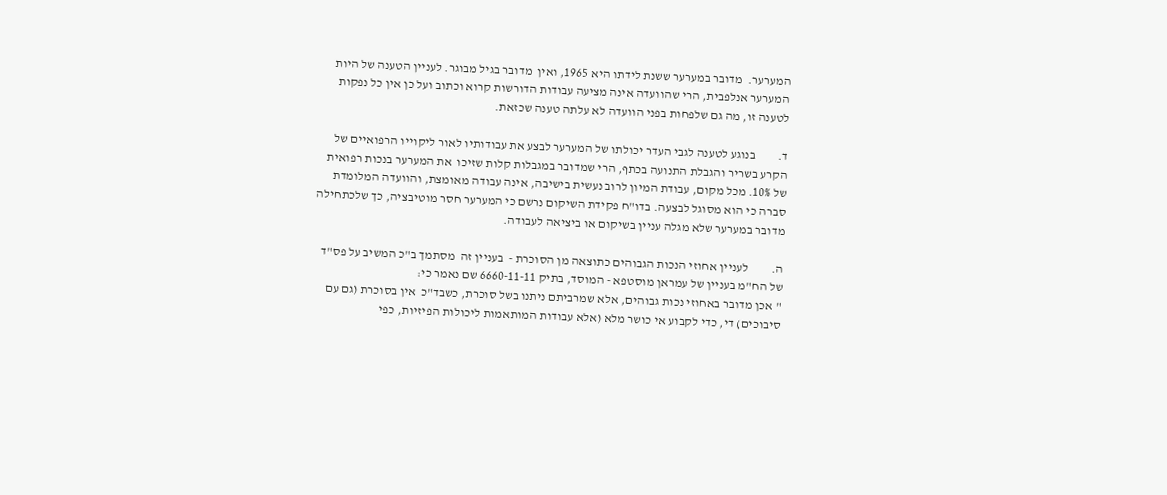המערער.  מדובר במערער ששנת לידתו היא 1965, ואין  מדובר בגיל מבוגר. לעניין הטענה של היות המערער אנלפבית, הרי שהוועדה אינה מציעה עבודות הדורשות קרוא וכתוב ועל כן אין כל נפקות לטענה זו, מה גם שלפחות בפני הוועדה לא עלתה טענה שכזאת.

ד.         בנוגע לטענה לגבי העדר יכולתו של המערער לבצע את עבודותיו לאור ליקוייו הרפואיים של הקרע בשריר והגבלת התנועה בכתף, הרי שמדובר במגבלות קלות שזיכו  את המערער בנכות רפואית של 10%. מכל מקום, עבודת המיון לרוב נעשית בישיבה, אינה עבודה מאומצת, והוועדה המלומדת סברה כי הוא מסוגל לבצעה. בדו"ח פקידת השיקום נרשם כי המערער חסר מוטיבציה, כך שלכתחילה מדובר במערער שלא מגלה עניין בשיקום או ביציאה לעבודה.

ה.         לעניין אחוזי הנכות הגבוהים כתוצאה מן הסוכרת -  בעניין זה  מסתמך ב"כ המשיב על פס"ד של הח"מ בעניין של עמראן מוסטפא - המוסד, בתיק 6660-11-11 שם נאמר כי:
" אכן מדובר באחוזי נכות גבוהים, אלא שמרביתם ניתנו בשל סוכרת, כשבד"כ  אין בסוכרת (גם עם סיבוכים) די, כדי לקבוע אי כושר מלא (אלא עבודות המותאמות ליכולות הפיזיות, כפי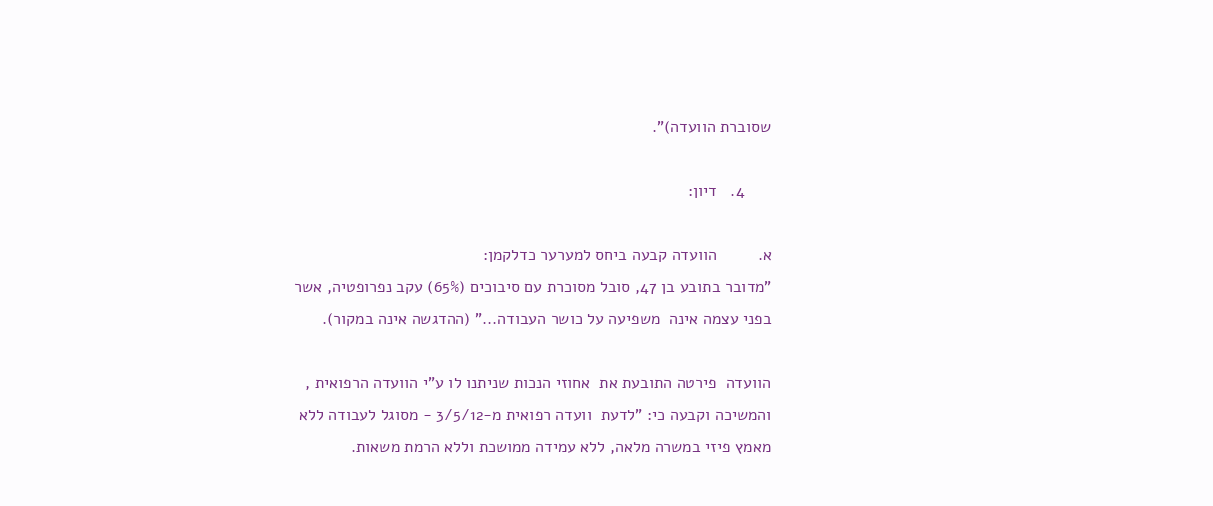שסוברת הוועדה)".

      4.   דיון:

א.         הוועדה קבעה ביחס למערער כדלקמן:
"מדובר בתובע בן 47, סובל מסוכרת עם סיבוכים (65%) עקב נפרופטיה, אשר בפני עצמה אינה  משפיעה על כושר העבודה..." (ההדגשה אינה במקור).

הוועדה  פירטה התובעת את  אחוזי הנכות שניתנו לו ע"י הוועדה הרפואית , והמשיכה וקבעה כי: "לדעת  וועדה רפואית מ-3/5/12 - מסוגל לעבודה ללא מאמץ פיזי במשרה מלאה, ללא עמידה ממושכת וללא הרמת משאות.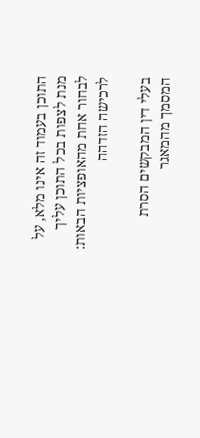התוכן בעמוד זה אינו מלא, על מנת לצפות בכל התוכן עליך לבחור אחת מהאופציות הבאות:
לרכישה הזדהה

בעלי דין המבקשים הסרת המסמך מהמאגר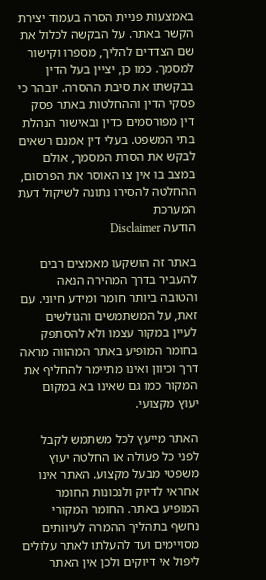באמצעות פניית הסרה בעמוד יצירת הקשר באתר. על הבקשה לכלול את שם הצדדים להליך, מספרו וקישור למסמך. כמו כן, יציין בעל הדין בבקשתו את סיבת ההסרה. יובהר כי פסקי הדין וההחלטות באתר פסק דין מפורסמים כדין ובאישור הנהלת בתי המשפט. בעלי דין אמנם רשאים לבקש את הסרת המסמך, אולם במצב בו אין צו האוסר את הפרסום, ההחלטה להסירו נתונה לשיקול דעת המערכת
הודעה Disclaimer

באתר זה הושקעו מאמצים רבים להעביר בדרך המהירה הנאה והטובה ביותר חומר ומידע חיוני. עם זאת, על המשתמשים והגולשים לעיין במקור עצמו ולא להסתפק בחומר המופיע באתר המהווה מראה דרך וכיוון ואינו מתיימר להחליף את המקור כמו גם שאינו בא במקום יעוץ מקצועי.

האתר מייעץ לכל משתמש לקבל לפני כל פעולה או החלטה יעוץ משפטי מבעל מקצוע. האתר אינו אחראי לדיוק ולנכונות החומר המופיע באתר. החומר המקורי נחשף בתהליך ההמרה לעיוותים מסויימים ועד להעלתו לאתר עלולים ליפול אי דיוקים ולכן אין האתר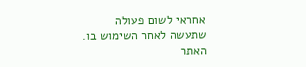אחראי לשום פעולה שתעשה לאחר השימוש בו. האתר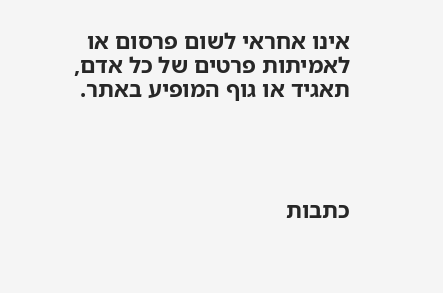אינו אחראי לשום פרסום או לאמיתות פרטים של כל אדם, תאגיד או גוף המופיע באתר.




כתבות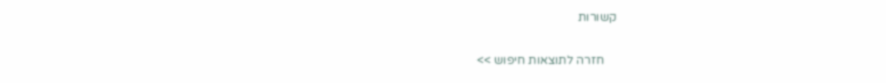קשורות

    חזרה לתוצאות חיפוש >>